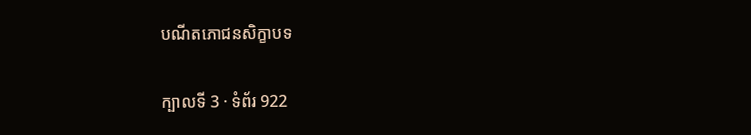បណីតភោជនសិក្ខាបទ

ក្បាលទី 3 · ទំព័រ 922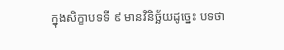ក្នុងសិក្ខាបទទី ៩ មានវិនិច្ឆ័យដូច្នេះ បទថា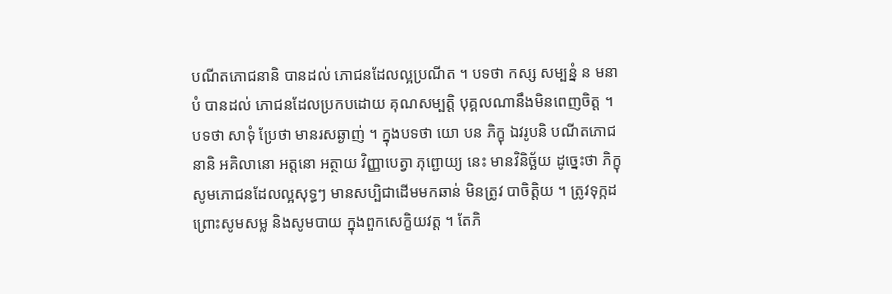បណីតភោជនានិ បានដល់ ភោជនដែលល្អប្រណីត ។ បទថា កស្ស សម្បន្នំ ន មនាបំ បានដល់ ភោជនដែលប្រកបដោយ គុណសម្បត្តិ បុគ្គលណានឹងមិនពេញចិត្ត ។ បទថា សាទុំ ប្រែថា មានរសឆ្ងាញ់ ។ ក្នុងបទថា យោ បន ភិក្ខុ ឯវរូបនិ បណីតភោជនានិ អគិលានោ អត្តនោ អត្ថាយ វិញ្ញាបេត្វា ភុព្ជោយ្យ នេះ មានវិនិច្ឆ័យ ដូច្នេះថា ភិក្ខុសូមភោជនដែលល្អសុទ្ធៗ មានសប្បិជាដើមមកឆាន់ មិនត្រូវ បាចិត្តិយ ។ ត្រូវទុក្កដ ព្រោះសូមសម្ល និងសូមបាយ ក្នុងពួកសេក្ខិយវត្ត ។ តែភិ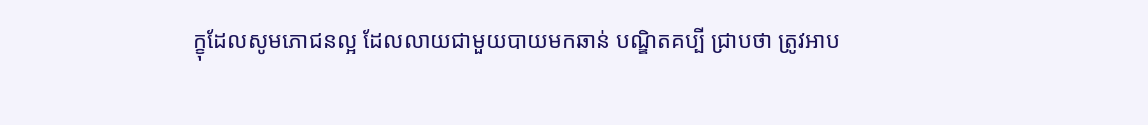ក្ខុដែលសូមភោជនល្អ ដែលលាយជាមួយបាយមកឆាន់ បណ្ឌិតគប្បី ជ្រាបថា ត្រូវអាប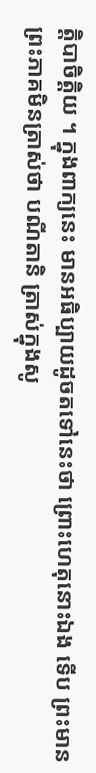ត្តិបាចិត្តិយ ។ ក្នុងពាក្យនេះ មានអធិប្បាយដូចតទៅនេះថា ព្រោះហេតុនោះឯង ទើប ព្រះមានព្រះភាគមិនត្រាស់ថា បណីតានិ ត្រាស់ក្នុងសូ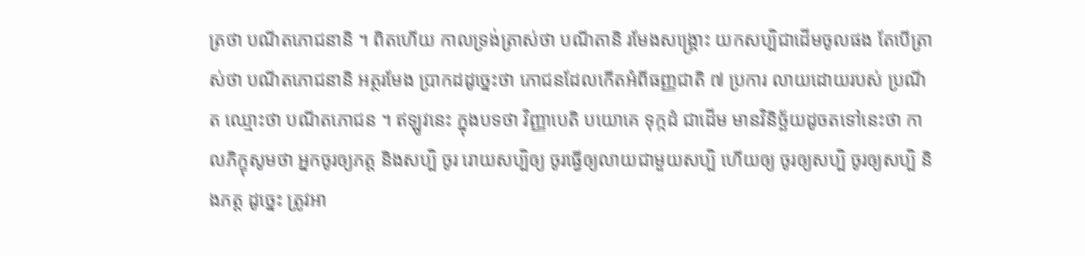ត្រថា បណីតភោជនានិ ។ ពិតហើយ កាលទ្រង់ត្រាស់ថា បណីតានិ រមែងសង្គ្រោះ យកសប្បិជាដើមចូលផង តែបើត្រាស់ថា បណីតភោជនានិ អត្ថរមែង ប្រាកដដូច្នេះថា ភោជនដែលកើតអំពីធញ្ញជាតិ ៧ ប្រការ លាយដោយរបស់ ប្រណីត ឈ្មោះថា បណីតភោជន ។ ឥឡូវនេះ ក្នុងបទថា វិញ្ញាបេតិ បយោគេ ទុក្កដំ ជាដើម មានវិនិច្ឆ័យដូចតទៅនេះថា កាលភិក្ខុសូមថា អ្នកចូរឲ្យភត្ត និងសប្បិ ចូរ រោយសប្បិឲ្យ ចូរធ្វើឲ្យលាយជាមួយសប្បិ ហើយឲ្យ ចូរឲ្យសប្បិ ចូរឲ្យសប្បិ និងភត្ត ដូច្នេះ ត្រូវអា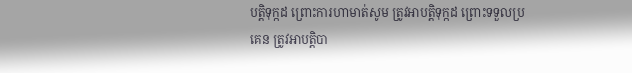បត្តិទុក្កដ ព្រោះការហាមាត់សូម ត្រូវអាបត្តិទុក្កដ ព្រោះទទួលប្រគេន ត្រូវអាបត្តិបា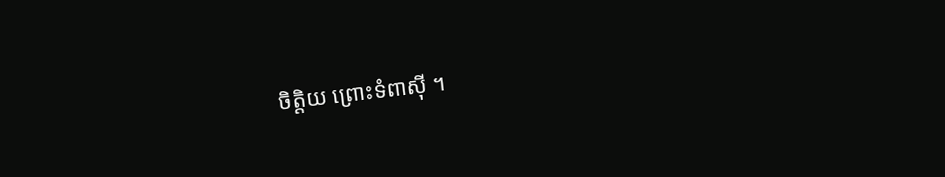ចិត្តិយ ព្រោះទំពាស៊ី ។